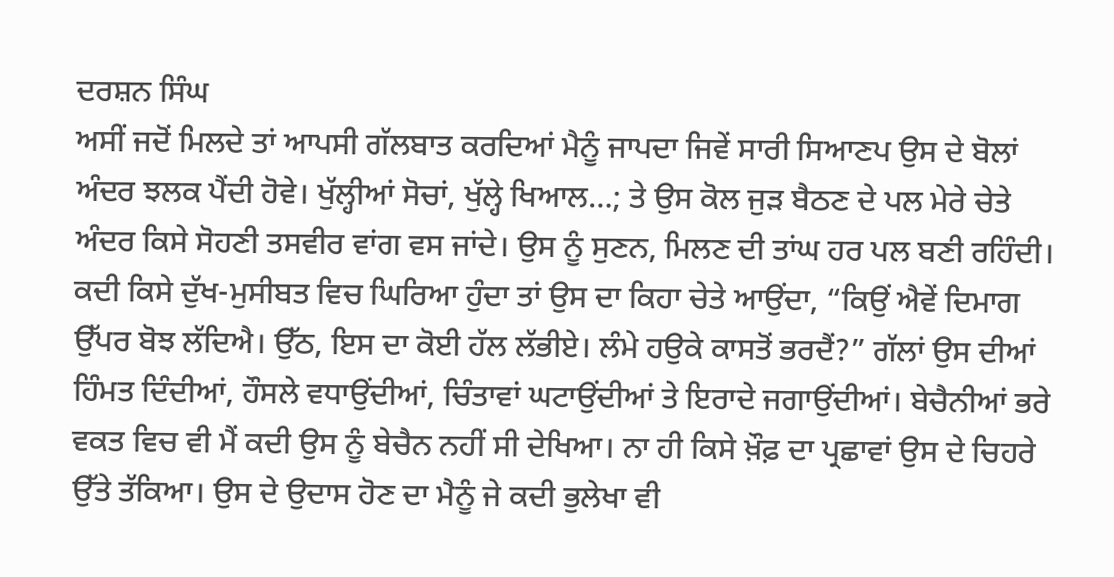ਦਰਸ਼ਨ ਸਿੰਘ
ਅਸੀਂ ਜਦੋਂ ਮਿਲਦੇ ਤਾਂ ਆਪਸੀ ਗੱਲਬਾਤ ਕਰਦਿਆਂ ਮੈਨੂੰ ਜਾਪਦਾ ਜਿਵੇਂ ਸਾਰੀ ਸਿਆਣਪ ਉਸ ਦੇ ਬੋਲਾਂ ਅੰਦਰ ਝਲਕ ਪੈਂਦੀ ਹੋਵੇ। ਖੁੱਲ੍ਹੀਆਂ ਸੋਚਾਂ, ਖੁੱਲ੍ਹੇ ਖਿਆਲ…; ਤੇ ਉਸ ਕੋਲ ਜੁੜ ਬੈਠਣ ਦੇ ਪਲ ਮੇਰੇ ਚੇਤੇ ਅੰਦਰ ਕਿਸੇ ਸੋਹਣੀ ਤਸਵੀਰ ਵਾਂਗ ਵਸ ਜਾਂਦੇ। ਉਸ ਨੂੰ ਸੁਣਨ, ਮਿਲਣ ਦੀ ਤਾਂਘ ਹਰ ਪਲ ਬਣੀ ਰਹਿੰਦੀ। ਕਦੀ ਕਿਸੇ ਦੁੱਖ-ਮੁਸੀਬਤ ਵਿਚ ਘਿਰਿਆ ਹੁੰਦਾ ਤਾਂ ਉਸ ਦਾ ਕਿਹਾ ਚੇਤੇ ਆਉਂਦਾ, “ਕਿਉਂ ਐਵੇਂ ਦਿਮਾਗ ਉੱਪਰ ਬੋਝ ਲੱਦਿਐ। ਉੱਠ, ਇਸ ਦਾ ਕੋਈ ਹੱਲ ਲੱਭੀਏ। ਲੰਮੇ ਹਉਕੇ ਕਾਸਤੋਂ ਭਰਦੈਂ?” ਗੱਲਾਂ ਉਸ ਦੀਆਂ ਹਿੰਮਤ ਦਿੰਦੀਆਂ, ਹੌਸਲੇ ਵਧਾਉਂਦੀਆਂ, ਚਿੰਤਾਵਾਂ ਘਟਾਉਂਦੀਆਂ ਤੇ ਇਰਾਦੇ ਜਗਾਉਂਦੀਆਂ। ਬੇਚੈਨੀਆਂ ਭਰੇ ਵਕਤ ਵਿਚ ਵੀ ਮੈਂ ਕਦੀ ਉਸ ਨੂੰ ਬੇਚੈਨ ਨਹੀਂ ਸੀ ਦੇਖਿਆ। ਨਾ ਹੀ ਕਿਸੇ ਖ਼ੌਫ਼ ਦਾ ਪ੍ਰਛਾਵਾਂ ਉਸ ਦੇ ਚਿਹਰੇ ਉੱਤੇ ਤੱਕਿਆ। ਉਸ ਦੇ ਉਦਾਸ ਹੋਣ ਦਾ ਮੈਨੂੰ ਜੇ ਕਦੀ ਭੁਲੇਖਾ ਵੀ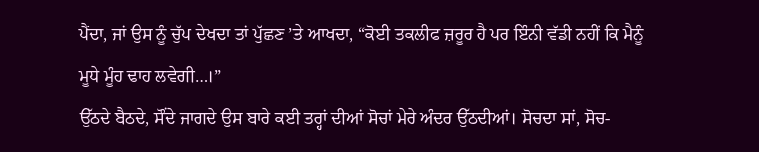ਪੈਂਦਾ, ਜਾਂ ਉਸ ਨੂੰ ਚੁੱਪ ਦੇਖਦਾ ਤਾਂ ਪੁੱਛਣ ’ਤੇ ਆਖਦਾ, “ਕੋਈ ਤਕਲੀਫ ਜ਼ਰੂਰ ਹੈ ਪਰ ਇੰਨੀ ਵੱਡੀ ਨਹੀਂ ਕਿ ਮੈਨੂੰ ਮੂਧੇ ਮੂੰਹ ਢਾਹ ਲਵੇਗੀ…।”
ਉੱਠਦੇ ਬੈਠਦੇ, ਸੌਂਦੇ ਜਾਗਦੇ ਉਸ ਬਾਰੇ ਕਈ ਤਰ੍ਹਾਂ ਦੀਆਂ ਸੋਚਾਂ ਮੇਰੇ ਅੰਦਰ ਉੱਠਦੀਆਂ। ਸੋਚਦਾ ਸਾਂ, ਸੋਚ-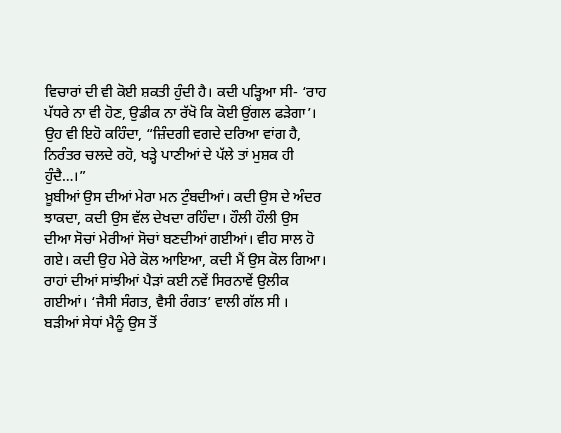ਵਿਚਾਰਾਂ ਦੀ ਵੀ ਕੋਈ ਸ਼ਕਤੀ ਹੁੰਦੀ ਹੈ। ਕਦੀ ਪੜ੍ਹਿਆ ਸੀ- ‘ਰਾਹ ਪੱਧਰੇ ਨਾ ਵੀ ਹੋਣ, ਉਡੀਕ ਨਾ ਰੱਖੋ ਕਿ ਕੋਈ ਉਂਗਲ ਫੜੇਗਾ’। ਉਹ ਵੀ ਇਹੋ ਕਹਿੰਦਾ, “ਜ਼ਿੰਦਗੀ ਵਗਦੇ ਦਰਿਆ ਵਾਂਗ ਹੈ, ਨਿਰੰਤਰ ਚਲਦੇ ਰਹੋ, ਖੜ੍ਹੇ ਪਾਣੀਆਂ ਦੇ ਪੱਲੇ ਤਾਂ ਮੁਸ਼ਕ ਹੀ ਹੁੰਦੈ…।”
ਖ਼ੂਬੀਆਂ ਉਸ ਦੀਆਂ ਮੇਰਾ ਮਨ ਟੁੰਬਦੀਆਂ। ਕਦੀ ਉਸ ਦੇ ਅੰਦਰ ਝਾਕਦਾ, ਕਦੀ ਉਸ ਵੱਲ ਦੇਖਦਾ ਰਹਿੰਦਾ। ਹੌਲੀ ਹੌਲੀ ਉਸ ਦੀਆ ਸੋਚਾਂ ਮੇਰੀਆਂ ਸੋਚਾਂ ਬਣਦੀਆਂ ਗਈਆਂ। ਵੀਹ ਸਾਲ ਹੋ ਗਏ। ਕਦੀ ਉਹ ਮੇਰੇ ਕੋਲ ਆਇਆ, ਕਦੀ ਮੈਂ ਉਸ ਕੋਲ ਗਿਆ। ਰਾਹਾਂ ਦੀਆਂ ਸਾਂਝੀਆਂ ਪੈੜਾਂ ਕਈ ਨਵੇਂ ਸਿਰਨਾਵੇਂ ਉਲੀਕ ਗਈਆਂ। ‘ਜੈਸੀ ਸੰਗਤ, ਵੈਸੀ ਰੰਗਤ’ ਵਾਲੀ ਗੱਲ ਸੀ । ਬੜੀਆਂ ਸੇਧਾਂ ਮੈਨੂੰ ਉਸ ਤੋਂ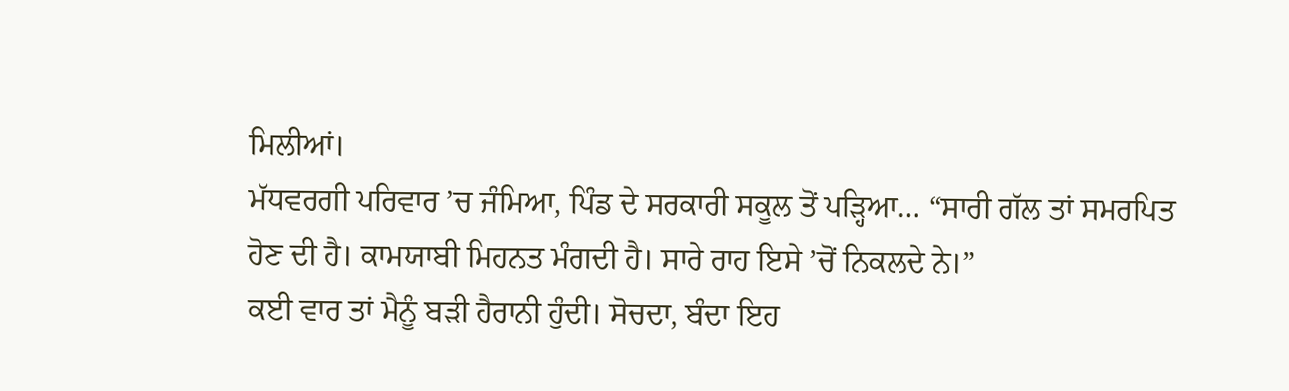ਮਿਲੀਆਂ।
ਮੱਧਵਰਗੀ ਪਰਿਵਾਰ ’ਚ ਜੰਮਿਆ, ਪਿੰਡ ਦੇ ਸਰਕਾਰੀ ਸਕੂਲ ਤੋਂ ਪੜ੍ਹਿਆ… “ਸਾਰੀ ਗੱਲ ਤਾਂ ਸਮਰਪਿਤ ਹੋਣ ਦੀ ਹੈ। ਕਾਮਯਾਬੀ ਮਿਹਨਤ ਮੰਗਦੀ ਹੈ। ਸਾਰੇ ਰਾਹ ਇਸੇ ’ਚੋਂ ਨਿਕਲਦੇ ਨੇ।”
ਕਈ ਵਾਰ ਤਾਂ ਮੈਨੂੰ ਬੜੀ ਹੈਰਾਨੀ ਹੁੰਦੀ। ਸੋਚਦਾ, ਬੰਦਾ ਇਹ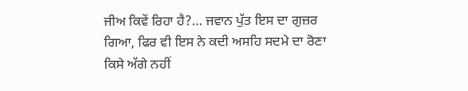ਜੀਅ ਕਿਵੇਂ ਰਿਹਾ ਹੈ?… ਜਵਾਨ ਪੁੱਤ ਇਸ ਦਾ ਗੁਜ਼ਰ ਗਿਆ, ਫਿਰ ਵੀ ਇਸ ਨੇ ਕਦੀ ਅਸਹਿ ਸਦਮੇ ਦਾ ਰੋਣਾ ਕਿਸੇ ਅੱਗੇ ਨਹੀਂ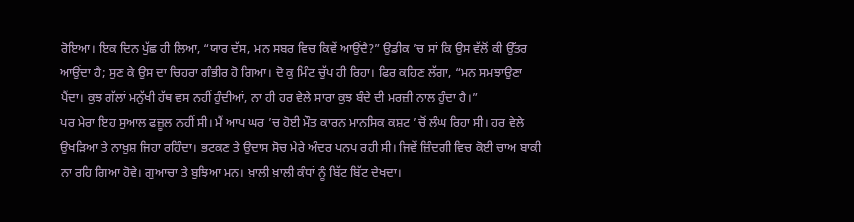ਰੋਇਆ। ਇਕ ਦਿਨ ਪੁੱਛ ਹੀ ਲਿਆ, “ਯਾਰ ਦੱਸ, ਮਨ ਸਬਰ ਵਿਚ ਕਿਵੇਂ ਆਉਂਦੈ?” ਉਡੀਕ ’ਚ ਸਾਂ ਕਿ ਉਸ ਵੱਲੋਂ ਕੀ ਉੱਤਰ ਆਉਂਦਾ ਹੈ; ਸੁਣ ਕੇ ਉਸ ਦਾ ਚਿਹਰਾ ਗੰਭੀਰ ਹੋ ਗਿਆ। ਦੋ ਕੁ ਮਿੰਟ ਚੁੱਪ ਹੀ ਰਿਹਾ। ਫਿਰ ਕਹਿਣ ਲੱਗਾ, “ਮਨ ਸਮਝਾਉਣਾ ਪੈਂਦਾ। ਕੁਝ ਗੱਲਾਂ ਮਨੁੱਖੀ ਹੱਥ ਵਸ ਨਹੀਂ ਹੁੰਦੀਆਂ, ਨਾ ਹੀ ਹਰ ਵੇਲੇ ਸਾਰਾ ਕੁਝ ਬੰਦੇ ਦੀ ਮਰਜ਼ੀ ਨਾਲ ਹੁੰਦਾ ਹੈ।”
ਪਰ ਮੇਰਾ ਇਹ ਸੁਆਲ ਫਜ਼ੂਲ ਨਹੀਂ ਸੀ। ਮੈਂ ਆਪ ਘਰ ’ਚ ਹੋਈ ਮੌਤ ਕਾਰਨ ਮਾਨਸਿਕ ਕਸ਼ਟ ’ਚੋਂ ਲੰਘ ਰਿਹਾ ਸੀ। ਹਰ ਵੇਲੇ ਉਖੜਿਆ ਤੇ ਨਾਖ਼ੁਸ਼ ਜਿਹਾ ਰਹਿੰਦਾ। ਭਟਕਣ ਤੇ ਉਦਾਸ ਸੋਚ ਮੇਰੇ ਅੰਦਰ ਪਨਪ ਰਹੀ ਸੀ। ਜਿਵੇਂ ਜ਼ਿੰਦਗੀ ਵਿਚ ਕੋਈ ਚਾਅ ਬਾਕੀ ਨਾ ਰਹਿ ਗਿਆ ਹੋਵੇ। ਗੁਆਚਾ ਤੇ ਬੁਝਿਆ ਮਨ। ਖ਼ਾਲੀ ਖ਼ਾਲੀ ਕੰਧਾਂ ਨੂੰ ਬਿੱਟ ਬਿੱਟ ਦੇਖਦਾ।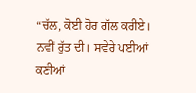“ਚੱਲ, ਕੋਈ ਹੋਰ ਗੱਲ ਕਰੀਏ। ਨਵੀਂ ਰੁੱਤ ਦੀ। ਸਵੇਰੇ ਪਈਆਂ ਕਣੀਆਂ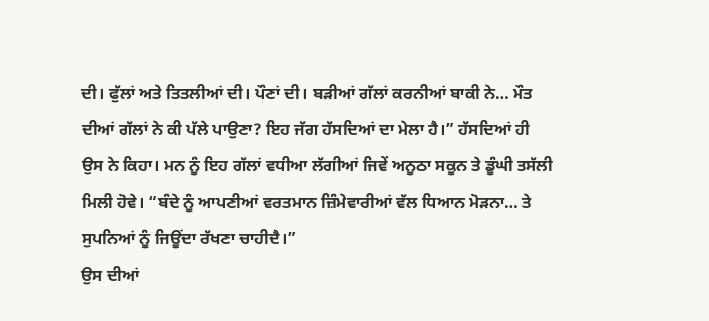ਦੀ। ਫੁੱਲਾਂ ਅਤੇ ਤਿਤਲੀਆਂ ਦੀ। ਪੌਣਾਂ ਦੀ। ਬੜੀਆਂ ਗੱਲਾਂ ਕਰਨੀਆਂ ਬਾਕੀ ਨੇ… ਮੌਤ ਦੀਆਂ ਗੱਲਾਂ ਨੇ ਕੀ ਪੱਲੇ ਪਾਉਣਾ? ਇਹ ਜੱਗ ਹੱਸਦਿਆਂ ਦਾ ਮੇਲਾ ਹੈ।” ਹੱਸਦਿਆਂ ਹੀ ਉਸ ਨੇ ਕਿਹਾ। ਮਨ ਨੂੰ ਇਹ ਗੱਲਾਂ ਵਧੀਆ ਲੱਗੀਆਂ ਜਿਵੇਂ ਅਨੂਠਾ ਸਕੂਨ ਤੇ ਡੂੰਘੀ ਤਸੱਲੀ ਮਿਲੀ ਹੋਵੇ। “ਬੰਦੇ ਨੂੰ ਆਪਣੀਆਂ ਵਰਤਮਾਨ ਜ਼ਿੰਮੇਵਾਰੀਆਂ ਵੱਲ ਧਿਆਨ ਮੋੜਨਾ… ਤੇ ਸੁਪਨਿਆਂ ਨੂੰ ਜਿਊਂਦਾ ਰੱਖਣਾ ਚਾਹੀਦੈ।”
ਉਸ ਦੀਆਂ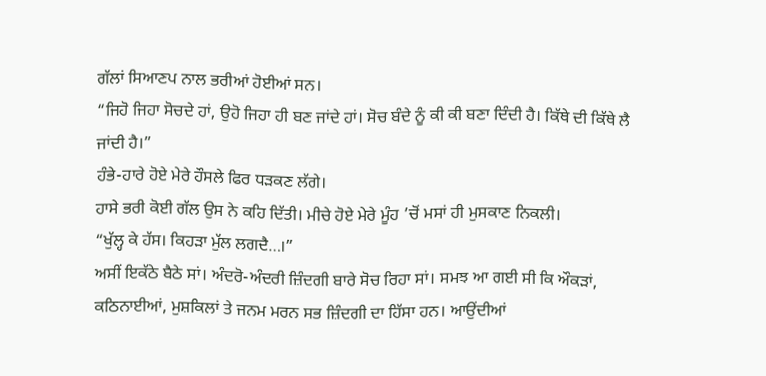ਗੱਲਾਂ ਸਿਆਣਪ ਨਾਲ ਭਰੀਆਂ ਹੋਈਆਂ ਸਨ।
“ਜਿਹੋ ਜਿਹਾ ਸੋਚਦੇ ਹਾਂ, ਉਹੋ ਜਿਹਾ ਹੀ ਬਣ ਜਾਂਦੇ ਹਾਂ। ਸੋਚ ਬੰਦੇ ਨੂੰ ਕੀ ਕੀ ਬਣਾ ਦਿੰਦੀ ਹੈ। ਕਿੱਥੇ ਦੀ ਕਿੱਥੇ ਲੈ ਜਾਂਦੀ ਹੈ।”
ਹੰਭੇ-ਹਾਰੇ ਹੋਏ ਮੇਰੇ ਹੌਸਲੇ ਫਿਰ ਧੜਕਣ ਲੱਗੇ।
ਹਾਸੇ ਭਰੀ ਕੋਈ ਗੱਲ ਉਸ ਨੇ ਕਹਿ ਦਿੱਤੀ। ਮੀਚੇ ਹੋਏ ਮੇਰੇ ਮੂੰਹ ’ਚੋਂ ਮਸਾਂ ਹੀ ਮੁਸਕਾਣ ਨਿਕਲੀ।
“ਖੁੱਲ੍ਹ ਕੇ ਹੱਸ। ਕਿਹੜਾ ਮੁੱਲ ਲਗਦੈ…।”
ਅਸੀਂ ਇਕੱਠੇ ਬੈਠੇ ਸਾਂ। ਅੰਦਰੋ-ਅੰਦਰੀ ਜ਼ਿੰਦਗੀ ਬਾਰੇ ਸੋਚ ਰਿਹਾ ਸਾਂ। ਸਮਝ ਆ ਗਈ ਸੀ ਕਿ ਔਕੜਾਂ, ਕਠਿਨਾਈਆਂ, ਮੁਸ਼ਕਿਲਾਂ ਤੇ ਜਨਮ ਮਰਨ ਸਭ ਜ਼ਿੰਦਗੀ ਦਾ ਹਿੱਸਾ ਹਨ। ਆਉਂਦੀਆਂ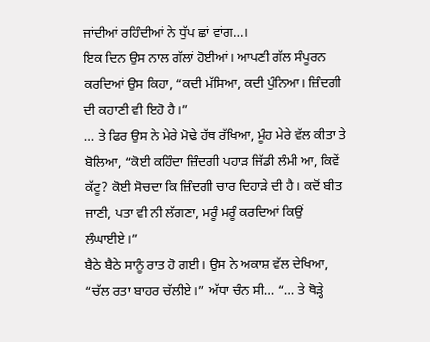ਜਾਂਦੀਆਂ ਰਹਿੰਦੀਆਂ ਨੇ ਧੁੱਪ ਛਾਂ ਵਾਂਗ…।
ਇਕ ਦਿਨ ਉਸ ਨਾਲ ਗੱਲਾਂ ਹੋਈਆਂ। ਆਪਣੀ ਗੱਲ ਸੰਪੂਰਨ ਕਰਦਿਆਂ ਉਸ ਕਿਹਾ, “ਕਦੀ ਮੱਸਿਆ, ਕਦੀ ਪੁੰਨਿਆ। ਜ਼ਿੰਦਗੀ ਦੀ ਕਹਾਣੀ ਵੀ ਇਹੋ ਹੈ।”
… ਤੇ ਫਿਰ ਉਸ ਨੇ ਮੇਰੇ ਮੋਢੇ ਹੱਥ ਰੱਖਿਆ, ਮੂੰਹ ਮੇਰੇ ਵੱਲ ਕੀਤਾ ਤੇ ਬੋਲਿਆ, “ਕੋਈ ਕਹਿੰਦਾ ਜ਼ਿੰਦਗੀ ਪਹਾੜ ਜਿੱਡੀ ਲੰਮੀ ਆ, ਕਿਵੇਂ ਕੱਟੂ? ਕੋਈ ਸੋਚਦਾ ਕਿ ਜ਼ਿੰਦਗੀ ਚਾਰ ਦਿਹਾੜੇ ਦੀ ਹੈ। ਕਦੋਂ ਬੀਤ ਜਾਣੀ, ਪਤਾ ਵੀ ਨੀ ਲੱਗਣਾ, ਮਰੂੰ ਮਰੂੰ ਕਰਦਿਆਂ ਕਿਉਂ ਲੰਘਾਈਏ।”
ਬੈਠੇ ਬੈਠੇ ਸਾਨੂੰ ਰਾਤ ਹੋ ਗਈ। ਉਸ ਨੇ ਅਕਾਸ਼ ਵੱਲ ਦੇਖਿਆ, “ਚੱਲ ਰਤਾ ਬਾਹਰ ਚੱਲੀਏ।” ਅੱਧਾ ਚੰਨ ਸੀ… “… ਤੇ ਥੋੜ੍ਹੇ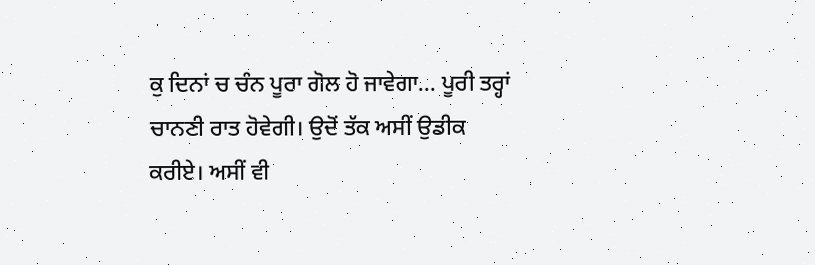ਕੁ ਦਿਨਾਂ ਚ ਚੰਨ ਪੂਰਾ ਗੋਲ ਹੋ ਜਾਵੇਗਾ… ਪੂਰੀ ਤਰ੍ਹਾਂ ਚਾਨਣੀ ਰਾਤ ਹੋਵੇਗੀ। ਉਦੋਂ ਤੱਕ ਅਸੀਂ ਉਡੀਕ ਕਰੀਏ। ਅਸੀਂ ਵੀ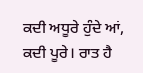ਕਦੀ ਅਧੂਰੇ ਹੁੰਦੇ ਆਂ, ਕਦੀ ਪੂਰੇ। ਰਾਤ ਹੈ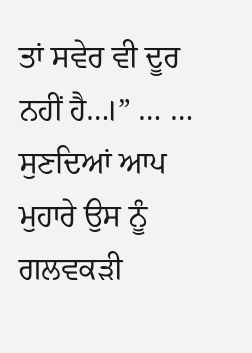ਤਾਂ ਸਵੇਰ ਵੀ ਦੂਰ ਨਹੀਂ ਹੈ…।” … … ਸੁਣਦਿਆਂ ਆਪ ਮੁਹਾਰੇ ਉਸ ਨੂੰ ਗਲਵਕੜੀ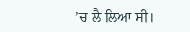’ਚ ਲੈ ਲਿਆ ਸੀ।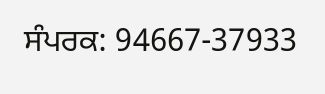ਸੰਪਰਕ: 94667-37933